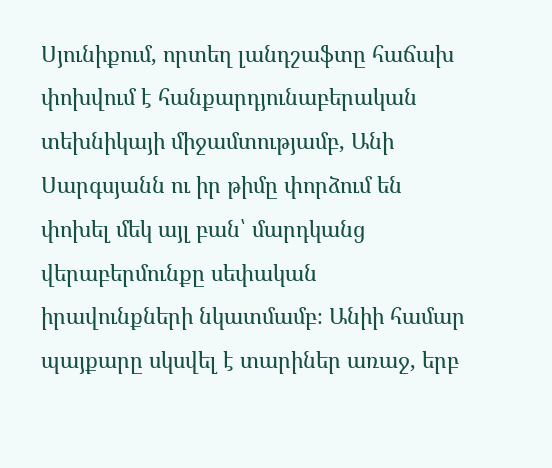Սյունիքում, որտեղ լանդշաֆտը հաճախ փոխվում է հանքարդյունաբերական տեխնիկայի միջամտությամբ, Անի Սարգսյանն ու իր թիմը փորձում են փոխել մեկ այլ բան՝ մարդկանց վերաբերմունքը սեփական իրավունքների նկատմամբ։ Անիի համար պայքարը սկսվել է տարիներ առաջ, երբ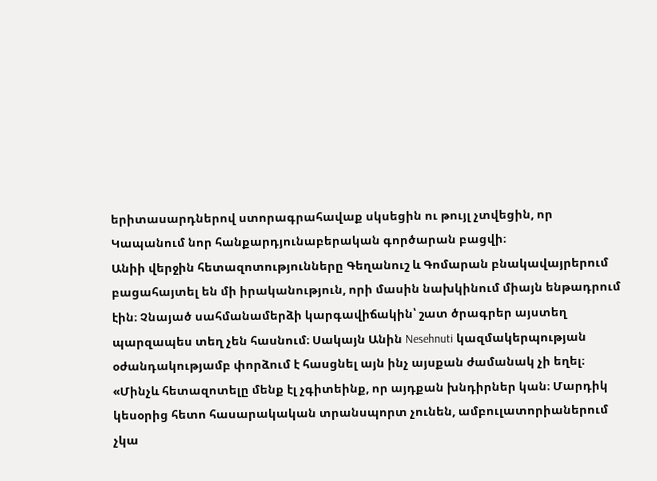երիտասարդներով ստորագրահավաք սկսեցին ու թույլ չտվեցին, որ Կապանում նոր հանքարդյունաբերական գործարան բացվի։
Անիի վերջին հետազոտությունները Գեղանուշ և Գոմարան բնակավայրերում բացահայտել են մի իրականություն, որի մասին նախկինում միայն ենթադրում էին։ Չնայած սահմանամերձի կարգավիճակին՝ շատ ծրագրեր այստեղ պարզապես տեղ չեն հասնում։ Սակայն Անին Nesehnuti կազմակերպության օժանդակությամբ փորձում է հասցնել այն ինչ այսքան ժամանակ չի եղել։
«Մինչև հետազոտելը մենք էլ չգիտեինք, որ այդքան խնդիրներ կան։ Մարդիկ կեսօրից հետո հասարակական տրանսպորտ չունեն, ամբուլատորիաներում չկա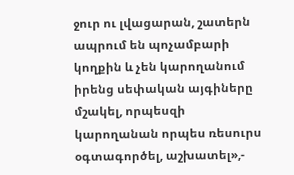ջուր ու լվացարան, շատերն ապրում են պոչամբարի կողքին և չեն կարողանում իրենց սեփական այգիները մշակել, որպեսզի կարողանան որպես ռեսուրս օգտագործել, աշխատել»,-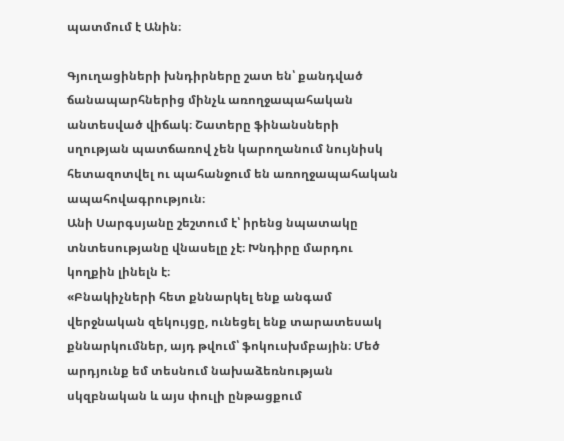պատմում է Անին։

Գյուղացիների խնդիրները շատ են՝ քանդված ճանապարհներից մինչև առողջապահական անտեսված վիճակ։ Շատերը ֆինանսների սղության պատճառով չեն կարողանում նույնիսկ հետազոտվել ու պահանջում են առողջապահական ապահովագրություն։
Անի Սարգսյանը շեշտում է՝ իրենց նպատակը տնտեսությանը վնասելը չէ։ Խնդիրը մարդու կողքին լինելն է։
«Բնակիչների հետ քննարկել ենք անգամ վերջնական զեկույցը, ունեցել ենք տարատեսակ քննարկումներ, այդ թվում՝ ֆոկուսխմբային։ Մեծ արդյունք եմ տեսնում նախաձեռնության սկզբնական և այս փուլի ընթացքում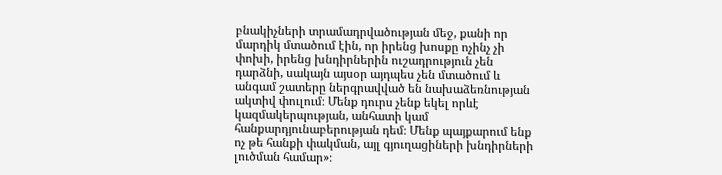բնակիչների տրամադրվածության մեջ, քանի որ մարդիկ մտածում էին, որ իրենց խոսքը ոչինչ չի փոխի, իրենց խնդիրներին ուշադրություն չեն դարձնի, սակայն այսօր այդպես չեն մտածում և անգամ շատերը ներգրավված են նախաձեռնության ակտիվ փուլում։ Մենք դուրս չենք եկել որևէ կազմակերպության, անհատի կամ հանքարդյունաբերության դեմ։ Մենք պայքարում ենք ոչ թե հանքի փակման, այլ գյուղացիների խնդիրների լուծման համար»։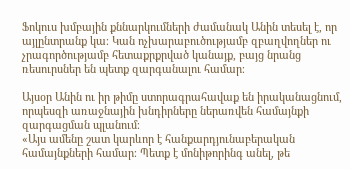Ֆոկուս խմբային քննարկումների ժամանակ Անին տեսել է, որ այլընտրանք կա։ Կան ոչխարաբուծությամբ զբաղվողներ ու չրագործությամբ հետաքրքրված կանայք, բայց նրանց ռեսուրսներ են պետք զարգանալու համար։

Այսօր Անին ու իր թիմը ստորագրահավաք են իրականացնում, որպեսզի առաջնային խնդիրները ներառվեն համայնքի զարգացման պլանում։
«Այս ամենը շատ կարևոր է հանքարդյունաբերական համայնքների համար։ Պետք է մոնիթորինգ անել, թե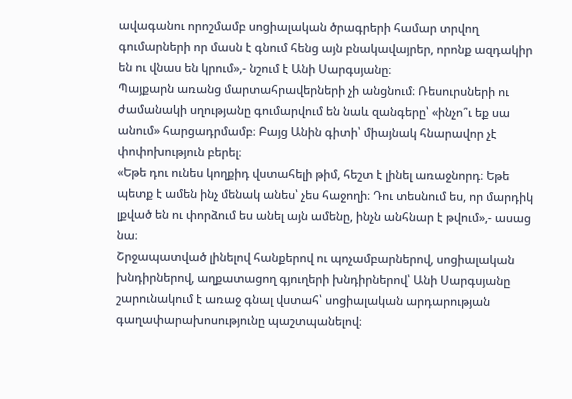ավագանու որոշմամբ սոցիալական ծրագրերի համար տրվող գումարների որ մասն է գնում հենց այն բնակավայրեր, որոնք ազդակիր են ու վնաս են կրում»,- նշում է Անի Սարգսյանը։
Պայքարն առանց մարտահրավերների չի անցնում։ Ռեսուրսների ու ժամանակի սղությանը գումարվում են նաև զանգերը՝ «ինչո՞ւ եք սա անում» հարցադրմամբ։ Բայց Անին գիտի՝ միայնակ հնարավոր չէ փոփոխություն բերել։
«Եթե դու ունես կողքիդ վստահելի թիմ, հեշտ է լինել առաջնորդ։ Եթե պետք է ամեն ինչ մենակ անես՝ չես հաջողի։ Դու տեսնում ես, որ մարդիկ լքված են ու փորձում ես անել այն ամենը, ինչն անհնար է թվում»,- ասաց նա։
Շրջապատված լինելով հանքերով ու պոչամբարներով, սոցիալական խնդիրներով, աղքատացող գյուղերի խնդիրներով՝ Անի Սարգսյանը շարունակում է առաջ գնալ վստահ՝ սոցիալական արդարության գաղափարախոսությունը պաշտպանելով։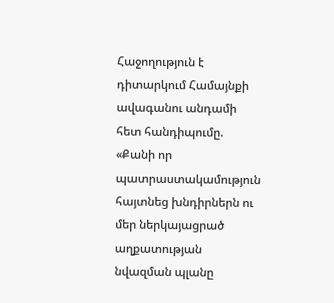Հաջողություն է դիտարկում Համայնքի ավագանու անդամի հետ հանդիպումը. «Քանի որ պատրաստակամություն հայտնեց խնդիրներն ու մեր ներկայացրած աղքատության նվազման պլանը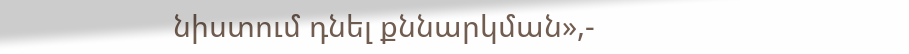նիստում դնել քննարկման»,-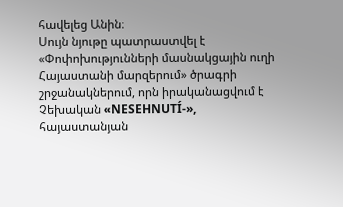հավելեց Անին։
Սույն նյութը պատրաստվել է «Փոփոխությունների մասնակցային ուղի Հայաստանի մարզերում» ծրագրի շրջանակներում, որն իրականացվում է Չեխական «NESEHNUTÍ-», հայաստանյան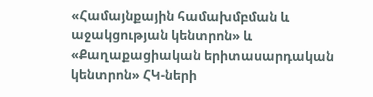«Համայնքային համախմբման և աջակցության կենտրոն» և «Քաղաքացիական երիտասարդական կենտրոն» ՀԿ-ների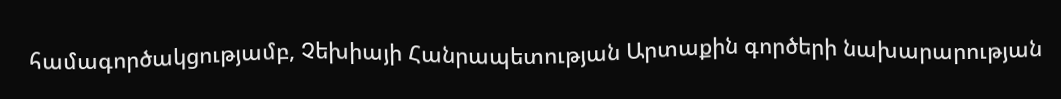համագործակցությամբ, Չեխիայի Հանրապետության Արտաքին գործերի նախարարության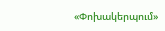«Փոխակերպում»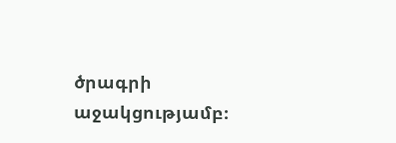ծրագրի աջակցությամբ։